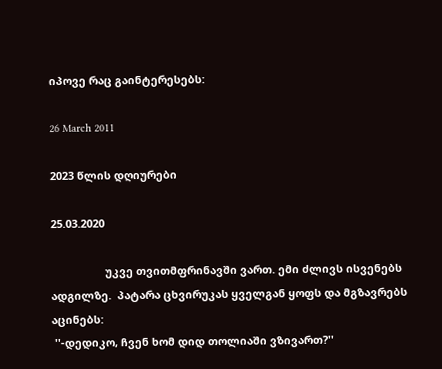იპოვე რაც გაინტერესებს:

26 March 2011

2023 წლის დღიურები

25.03.2020

                  უკვე თვითმფრინავში ვართ. ემი ძლივს ისვენებს ადგილზე.  პატარა ცხვირუკას ყველგან ყოფს და მგზავრებს აცინებს:
 ''-დედიკო, ჩვენ ხომ დიდ თოლიაში ვზივართ?''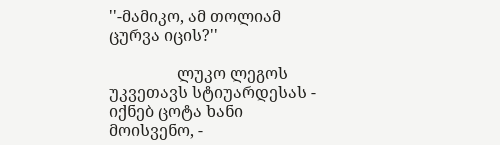''-მამიკო, ამ თოლიამ ცურვა იცის?''

                 ლუკო ლეგოს უკვეთავს სტიუარდესას - იქნებ ცოტა ხანი მოისვენო, -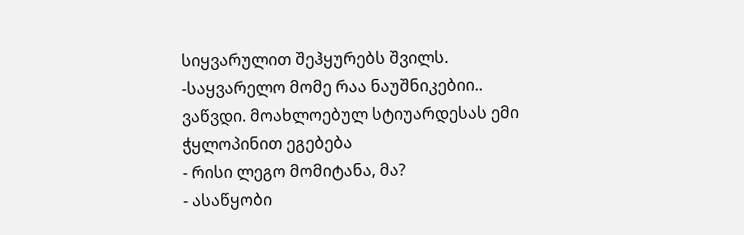სიყვარულით შეჰყურებს შვილს.
-საყვარელო მომე რაა ნაუშნიკებიი.. ვაწვდი. მოახლოებულ სტიუარდესას ემი ჭყლოპინით ეგებება
- რისი ლეგო მომიტანა, მა?
- ასაწყობი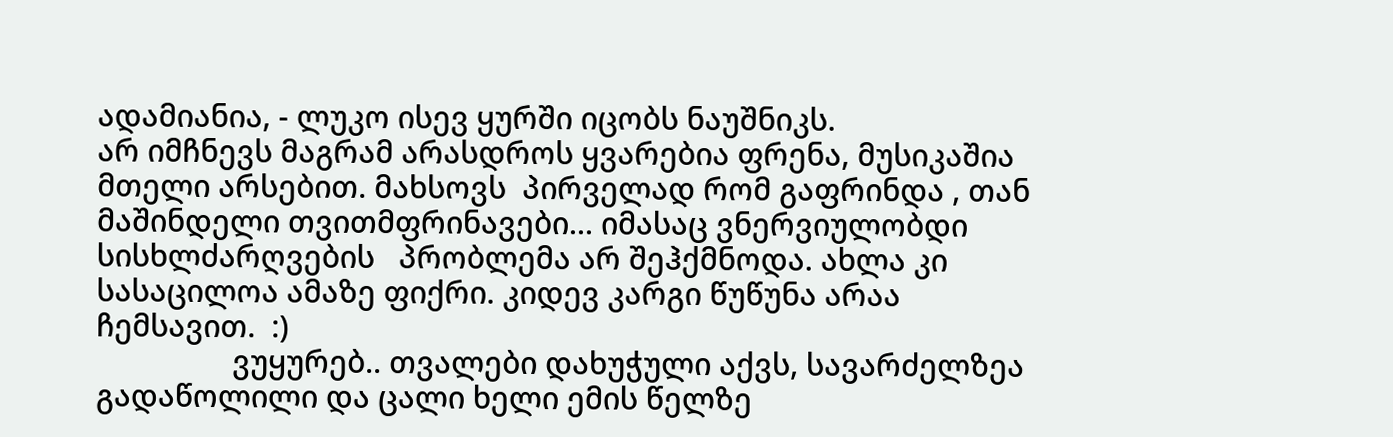ადამიანია, - ლუკო ისევ ყურში იცობს ნაუშნიკს.
არ იმჩნევს მაგრამ არასდროს ყვარებია ფრენა, მუსიკაშია მთელი არსებით. მახსოვს  პირველად რომ გაფრინდა , თან მაშინდელი თვითმფრინავები... იმასაც ვნერვიულობდი სისხლძარღვების   პრობლემა არ შეჰქმნოდა. ახლა კი სასაცილოა ამაზე ფიქრი. კიდევ კარგი წუწუნა არაა ჩემსავით.  :)
                 ვუყურებ.. თვალები დახუჭული აქვს, სავარძელზეა გადაწოლილი და ცალი ხელი ემის წელზე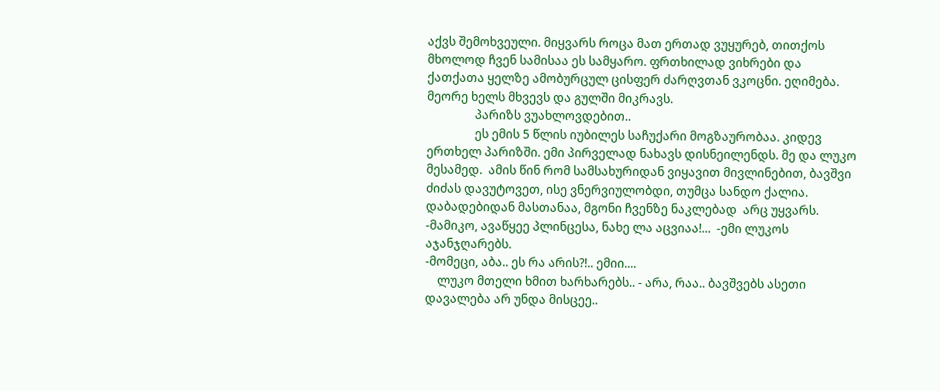აქვს შემოხვეული. მიყვარს როცა მათ ერთად ვუყურებ, თითქოს მხოლოდ ჩვენ სამისაა ეს სამყარო. ფრთხილად ვიხრები და ქათქათა ყელზე ამობურცულ ცისფერ ძარღვთან ვკოცნი. ეღიმება.  მეორე ხელს მხვევს და გულში მიკრავს.
                პარიზს ვუახლოვდებით..
                ეს ემის 5 წლის იუბილეს საჩუქარი მოგზაურობაა. კიდევ ერთხელ პარიზში. ემი პირველად ნახავს დისნეილენდს. მე და ლუკო მესამედ.  ამის წინ რომ სამსახურიდან ვიყავით მივლინებით, ბავშვი ძიძას დავუტოვეთ, ისე ვნერვიულობდი, თუმცა სანდო ქალია. დაბადებიდან მასთანაა, მგონი ჩვენზე ნაკლებად  არც უყვარს.
-მამიკო, ავაწყეე პლინცესა, ნახე ლა აცვიაა!...  -ემი ლუკოს აჯანჯღარებს.
-მომეცი, აბა.. ეს რა არის?!.. ემიი....
    ლუკო მთელი ხმით ხარხარებს.. - არა, რაა.. ბავშვებს ასეთი დავალება არ უნდა მისცეე..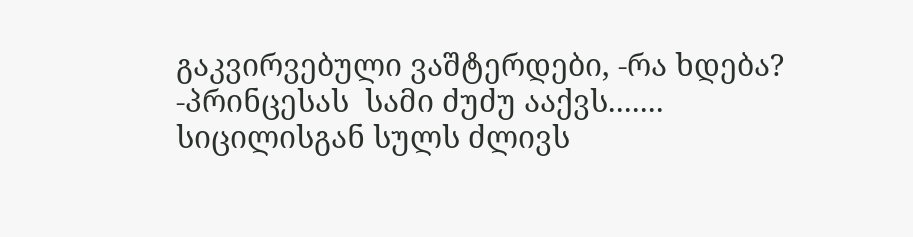გაკვირვებული ვაშტერდები, -რა ხდება?
-პრინცესას  სამი ძუძუ ააქვს....... სიცილისგან სულს ძლივს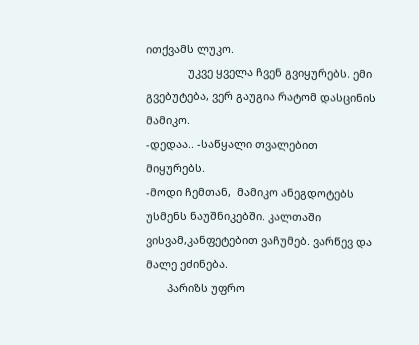ითქვამს ლუკო.
              უკვე ყველა ჩვენ გვიყურებს. ემი გვებუტება, ვერ გაუგია რატომ დასცინის მამიკო.
-დედაა.. -საწყალი თვალებით მიყურებს.
-მოდი ჩემთან,  მამიკო ანეგდოტებს უსმენს ნაუშნიკებში. კალთაში ვისვამ,კანფეტებით ვაჩუმებ. ვარწევ და მალე ეძინება.
       პარიზს უფრო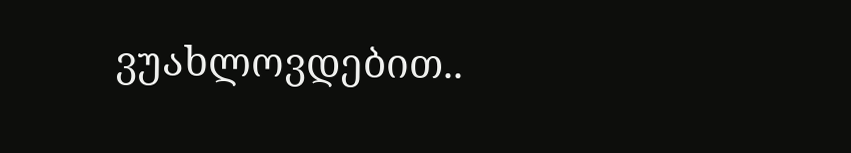ვუახლოვდებით..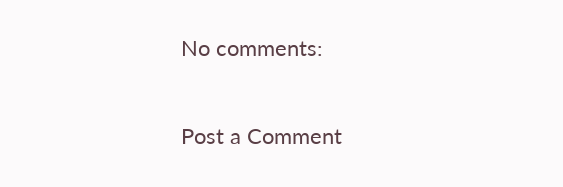No comments:

Post a Comment